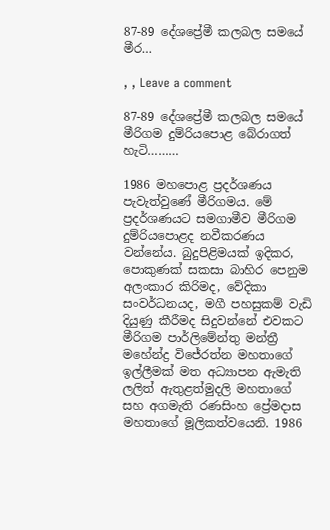87-89 දේශප්‍රේමී කලබල සමයේ මීර…

, , Leave a comment

87-89 දේශප්‍රේමී කලබල සමයේ මීරිගම දුම්රියපොළ බේරාගත් හැටි………

1986 මහපොළ ප්‍රදර්ශණය පැවැත්වුණේ මීරිගමය. මේ ප්‍රදර්ශණයට සමගාමීව මීරිගම දුම්රියපොළද නවීකරණය වන්නේය. බුදුපිළිමයක් ඉදිකර, පොකුණක් සකසා බාහිර පෙනුම අලංකාර කිරිමද, වේදිකා සංවර්ධනයද, මගී පහසුකම් වැඩි දියුණු කීරීමද සිදුවන්නේ එවකට මීරිගම පාර්ලිමේන්තු මන්ත්‍රී මහේන්ද්‍ර විජේරත්න මහතාගේ ඉල්ලීමක් මත අධ්‍යාපන ඇමැති ලලිත් ඇතුළත්මුදලි මහතාගේ සහ අගමැති රණසිංහ ප්‍රේමදාස මහතාගේ මූලිකත්වයෙනි. 1986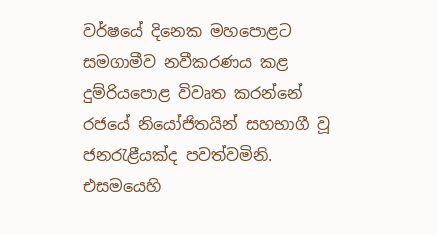වර්ෂයේ දිනෙක මහපොළට සමගාමීව නවීකරණය කළ දුම්රියපොළ විවෘත කරන්නේ රජයේ නියෝජිතයින් සහභාගී වූ ජනරැළීයක්ද පවත්වමිනි. එසමයෙහි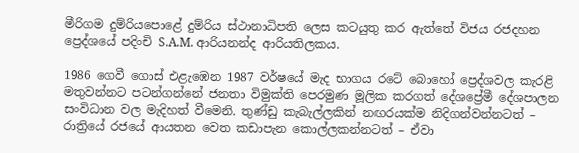මීරිගම දුම්රියපොළේ දුම්රිය ස්ථානාධිපති ලෙස කටයුතු කර ඇත්තේ විජය රජදහන ප්‍රෙද්ශයේ පදිංචි S.A.M. ආරියනන්ද ආරියතිලකය.

1986 ගෙවී ගොස් එළැඹෙන 1987 වර්ෂයේ මැද භාගය රටේ බොහෝ ප්‍රෙද්ශවල කැරළි මතුවන්නට පටන්ගන්නේ ජනතා විමුක්ති පෙරමුණ මූලික කරගත් දේශප්‍රේමී දේශපාලන සංවිධාන වල මැදිහත් වීමෙනි. තුණ්ඩු කැබැල්ලකින් නඟරයක්ම නිදිගන්වන්නටත් – රාත්‍රියේ රජයේ ආයතන වෙත කඩාපැන කොල්ලකන්නටත් – ඒවා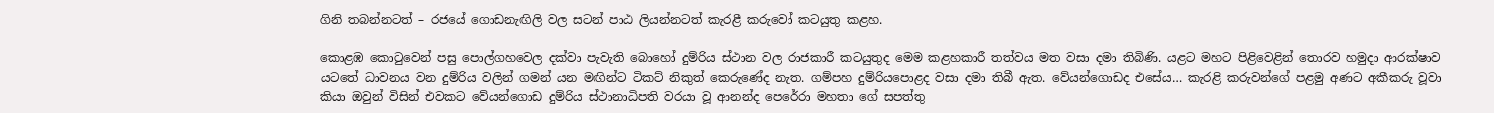ගිනි තබන්නටත් – රජයේ ගොඩනැඟිලි වල සටන් පාඨ ලියන්නටත් කැරළී කරුවෝ කටයුතු කළහ.

කොළඹ කොටුවෙන් පසු පොල්ගහවෙල දක්වා පැවැති බොහෝ දුම්රිය ස්ථාන වල රාජකාරී කටයුතුද මෙම කළහකාරී තත්වය මත වසා දමා තිබිණි. යළට මහට පිළිවෙළින් තොරව හමුදා ආරක්ෂාව යටතේ ධාවනය වන දුම්රිය වලින් ගමන් යන මඟින්ට ටිකට් නිකුත් කෙරුණේද නැත. ගම්පහ දුම්රියපොළද වසා දමා තිබී ඇත. වේයන්ගොඩද එසේය… කැරළි කරුවන්ගේ පළමු අණට අකීකරු වූවා කියා ඔවුන් විසින් එවකට වේයන්ගොඩ දුම්රිය ස්ථානාධිපති වරයා වූ ආනන්ද පෙරේරා මහතා ගේ සපත්තු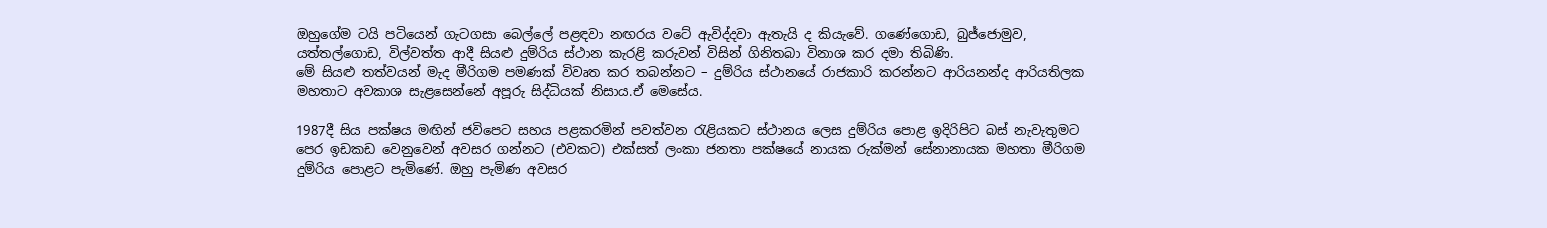ඔහුගේම ටයි පටියෙන් ගැටගසා බෙල්ලේ පළඳවා නඟරය වටේ ඇවිද්දවා ඇතැයි ද කියැවේ. ගණේගොඩ, බුජ්ජොමුව, යත්තල්ගොඩ, විල්වත්ත ආදී සියළු දුම්රිය ස්ථාන කැරළි කරුවන් විසින් ගිනිතබා විනාශ කර දමා තිබිණි.
මේ සියළු තත්වයන් මැද මීරිගම පමණක් විවෘත කර තබන්නට – දුම්රිය ස්ථානයේ රාජකාරි කරන්නට ආරියනන්ද ආරියතිලක මහතාට අවකාශ සැළසෙන්නේ අපූරු සිද්ධියක් නිසාය.ඒ මෙසේය.

1987දී සිය පක්ෂය මඟින් ජවිපෙට සහය පළකරමින් පවත්වන රැළියකට ස්ථානය ලෙස දුම්රිය පොළ ඉදිරිපිට බස් නැවැතුමට පෙර ඉඩකඩ වෙනුවෙන් අවසර ගන්නට (එවකට) එක්සත් ලංකා ජනතා පක්ෂයේ නායක රුක්මන් සේනානායක මහතා මීරිගම දුම්රිය පොළට පැමිණේ. ඔහු පැමිණ අවසර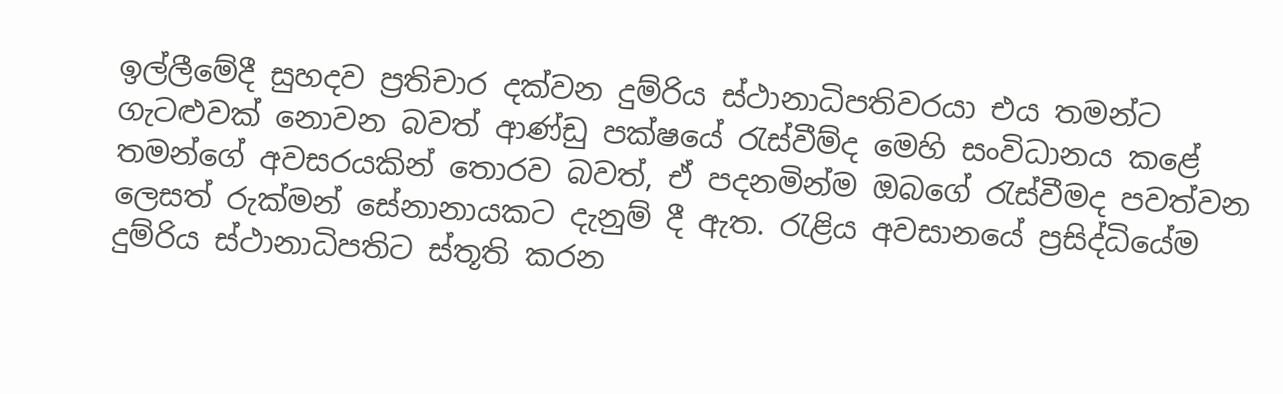ඉල්ලීමේදී සුහදව ප්‍රතිචාර දක්වන දුම්රිය ස්ථානාධිපතිවරයා එය තමන්ට ගැටළුවක් නොවන බවත් ආණ්ඩු පක්ෂයේ රැස්වීම්ද මෙහි සංවිධානය කළේ තමන්ගේ අවසරයකින් තොරව බවත්, ඒ පදනමින්ම ඔබගේ රැස්වීමද පවත්වන ලෙසත් රුක්මන් සේනානායකට දැනුම් දී ඇත. රැළිය අවසානයේ ප්‍රසිද්ධියේම දුම්රිය ස්ථානාධිපතිට ස්තූති කරන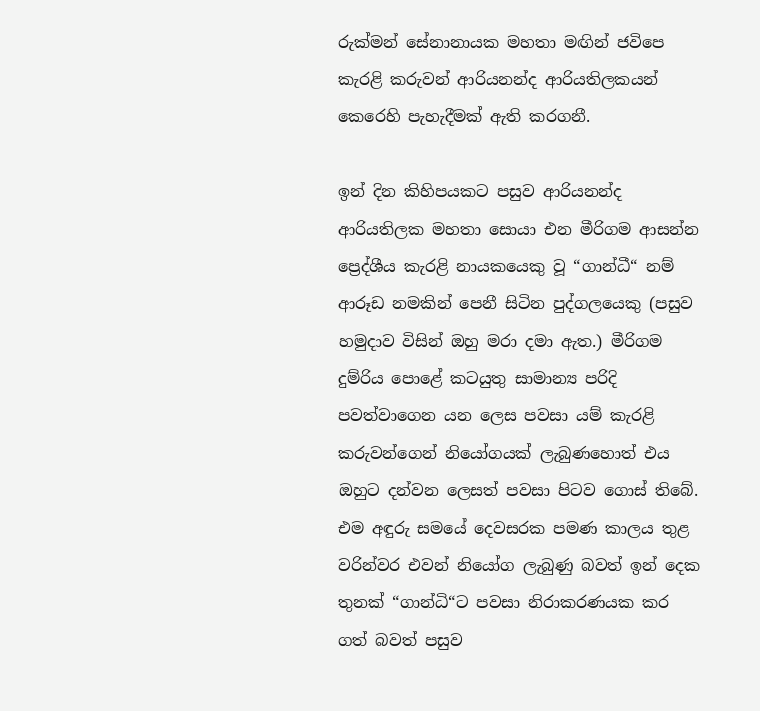රුක්මන් සේනානායක මහතා මඟින් ජවිපෙ කැරළි කරුවන් ආරියනන්ද ආරියතිලකයන් කෙරෙහි පැහැදීමක් ඇති කරගනී.

ඉන් දින කිහිපයකට පසුව ආරියනන්ද ආරියතිලක මහතා සොයා එන මීරිගම ආසන්න ප්‍රෙද්ශීය කැරළි නායකයෙකු වූ “ගාන්ධී“ නම් ආරූඩ නමකින් පෙනී සිටින පුද්ගලයෙකු (පසුව හමුදාව විසින් ඔහු මරා දමා ඇත.) මීරිගම දුම්රිය පොළේ කටයුතු සාමාන්‍ය පරිදි පවත්වාගෙන යන ලෙස පවසා යම් කැරළි කරුවන්ගෙන් නියෝගයක් ලැබුණහොත් එය ඔහුට දන්වන ලෙසත් පවසා පිටව ගොස් තිබේ. එම අඳුරු සමයේ දෙවසරක පමණ කාලය තුළ වරින්වර එවන් නියෝග ලැබුණු බවත් ඉන් දෙක තුනක් “ගාන්ධි“ට පවසා නිරාකරණයක කර ගත් බවත් පසුව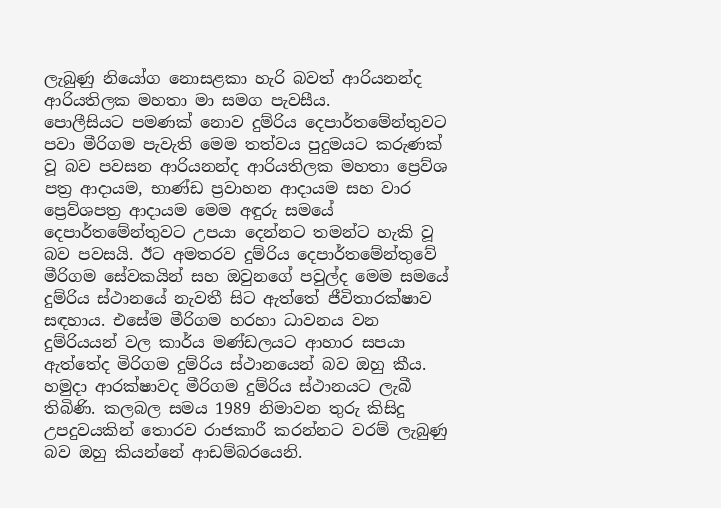ලැබුණු නියෝග නොසළකා හැරි බවත් ආරියනන්ද ආරියතිලක මහතා මා සමග පැවසීය.
පොලීසියට පමණක් නොව දුම්රිය දෙපාර්තමේන්තුවට පවා මීරිගම පැවැති මෙම තත්වය පුදුමයට කරුණක් වූ බව පවසන ආරියනන්ද ආරියතිලක මහතා ප්‍රෙව්ශ පත්‍ර ආදායම, භාණ්ඩ ප්‍රවාහන ආදායම සහ වාර ප්‍රෙව්ශපත්‍ර ආදායම මෙම අඳුරු සමයේ දෙපාර්තමේන්තුවට උපයා දෙන්නට තමන්ට හැකි වූ බව පවසයි. ඊට අමතරව දුම්රිය දෙපාර්තමේන්තුවේ මීරිගම සේවකයින් සහ ඔවුනගේ පවුල්ද මෙම සමයේ දුම්රිය ස්ථානයේ නැවතී සිට ඇත්තේ ජීවිතාරක්ෂාව සඳහාය. එසේම මීරිගම හරහා ධාවනය වන දුම්රියයන් වල කාර්ය මණ්ඩලයට ආහාර සපයා ඇත්තේද මිරිගම දුම්රිය ස්ථානයෙන් බව ඔහු කීය. හමුදා ආරක්ෂාවද මීරිගම දුම්රිය ස්ථානයට ලැබී තිබිණි. කලබල සමය 1989 නිමාවන තුරු කිසිදු උපදුවයකින් තොරව රාජකාරී කරන්නට වරම් ලැබුණු බව ඔහු කියන්නේ ආඩම්බරයෙනි.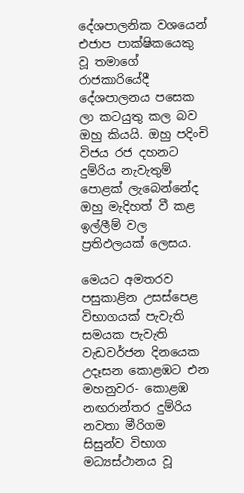දේශපාලනික වශයෙන් එජාප පාක්ෂිකයෙකු වූ තමාගේ රාජකාරියේදී දේශපාලනය පසෙක ලා කටයුතු කල බව ඔහු කියයි. ඔහු පදිංචි විජය රජ දහනට දුම්රිය නැවැතුම් පොළක් ලැබෙන්නේද ඔහු මැදිහත් වී කළ ඉල්ලීම් වල ප්‍රතිඵලයක් ලෙසය.

මෙයට අමතරව පසුකාළින උසස්පෙළ විභාගයක් පැවැති සමයක පැවැති වැඩවර්ජන දිනයෙක උදෑසන කොළඹට එන මහනුවර- කොළඹ නඟරාන්තර දුම්රිය නවතා මීරිගම සිසුන්ව විභාග මධ්‍යස්ථානය වූ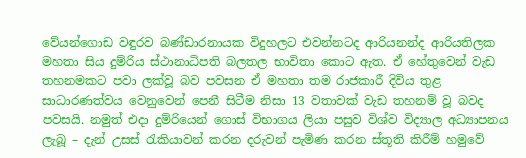වේයන්ගොඩ වඳුරව බණ්ඩාරනායක විදුහලට එවන්නටද ආරියනන්ද ආරියතිලක මහතා සිය දුම්රිය ස්ථානාධිපති බලතල භාවිතා කොට ඇත. ඒ හේතුවෙන් වැඩ තහනමකට පවා ලක්වූ බව පවසන ඒ මහතා තම රාජකාරී දිවිය තුළ සාධාරණත්වය වෙනුවෙන් පෙනී සිටීම නිසා 13 වතාවක් වැඩ තහනම් වූ බවද පවසයි. නමුත් එදා දුම්රියෙන් ගොස් විභාගය ලියා පසුව විශ්ව විද්‍යාල අධ්‍යාපනය ලැබූ – දැන් උසස් රැකියාවන් කරන දරුවන් පැමිණ කරන ස්තූති කිරීම් හමුවේ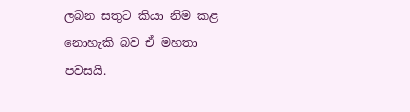ලබන සතුට කියා නිම කළ නොහැකි බව ඒ මහතා පවසයි.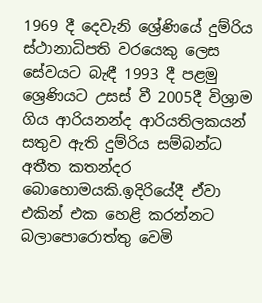1969 දී දෙවැනි ශ්‍රේණියේ දුම්රිය ස්ථානාධිපති වරයෙකු ලෙස සේවයට බැඳී 1993 දී පළමු ශ්‍රෙණියට උසස් වී 2005දී විශ්‍රාම ගිය ආරියනන්ද ආරියතිලකයන් සතුව ඇති දුම්රිය සම්බන්ධ අතීත කතන්දර බොහොමයකි.ඉදිරියේදී ඒවා එකින් එක හෙළි කරන්නට බලාපොරොත්තු වෙමි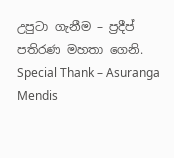උපුටා ගැනීම – ප්‍රදීප් පතිරණ මහතා ගෙනි.
Special Thank – Asuranga Mendis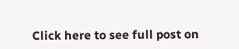Click here to see full post on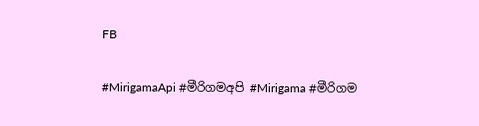FB

#MirigamaApi #මීරිගමඅපි #Mirigama #මීරිගම